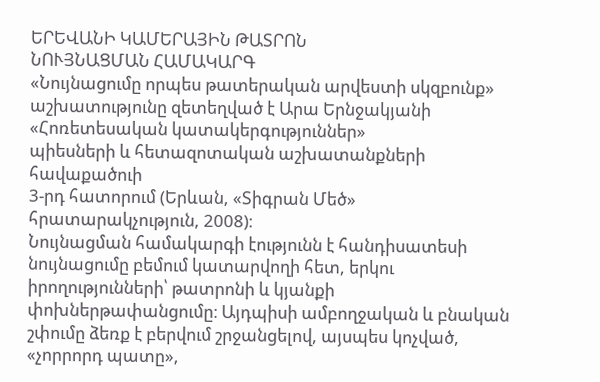ԵՐԵՎԱՆԻ ԿԱՄԵՐԱՅԻՆ ԹԱՏՐՈՆ
ՆՈՒՅՆԱՑՄԱՆ ՀԱՄԱԿԱՐԳ
«Նույնացումը որպես թատերական արվեստի սկզբունք»
աշխատությունը զետեղված է Արա Երնջակյանի «Հոռետեսական կատակերգություններ»
պիեսների և հետազոտական աշխատանքների հավաքածուի
3-րդ հատորում (Երևան, «Տիգրան Մեծ» հրատարակչություն, 2008)։
Նույնացման համակարգի էությունն է հանդիսատեսի նույնացումը բեմում կատարվողի հետ, երկու իրողությունների՝ թատրոնի և կյանքի փոխներթափանցումը։ Այդպիսի ամբողջական և բնական շփումը ձեռք է բերվում շրջանցելով, այսպես կոչված, «չորրորդ պատը»,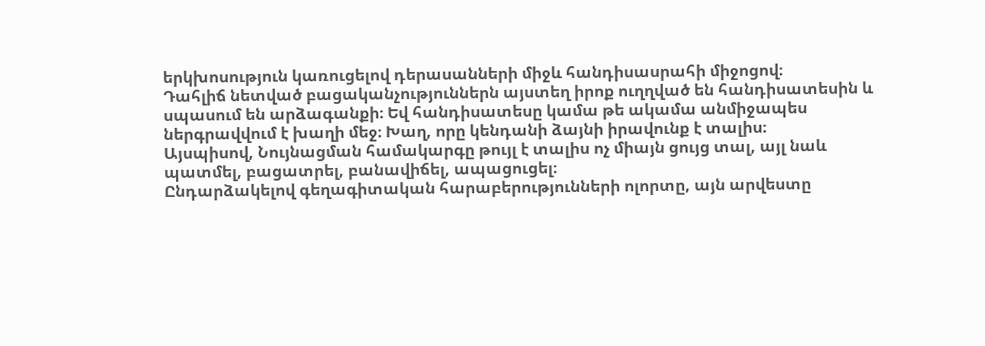երկխոսություն կառուցելով դերասանների միջև հանդիսասրահի միջոցով։
Դահլիճ նետված բացականչություններն այստեղ իրոք ուղղված են հանդիսատեսին և սպասում են արձագանքի։ Եվ հանդիսատեսը կամա թե ակամա անմիջապես ներգրավվում է խաղի մեջ։ Խաղ, որը կենդանի ձայնի իրավունք է տալիս։
Այսպիսով, Նույնացման համակարգը թույլ է տալիս ոչ միայն ցույց տալ, այլ նաև պատմել, բացատրել, բանավիճել, ապացուցել։
Ընդարձակելով գեղագիտական հարաբերությունների ոլորտը, այն արվեստը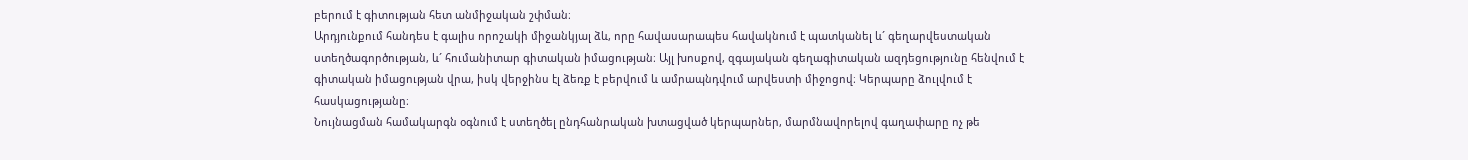բերում է գիտության հետ անմիջական շփման։
Արդյունքում հանդես է գալիս որոշակի միջանկյալ ձև, որը հավասարապես հավակնում է պատկանել և´ գեղարվեստական ստեղծագործության, և´ հումանիտար գիտական իմացության։ Այլ խոսքով, զգայական գեղագիտական ազդեցությունը հենվում է գիտական իմացության վրա, իսկ վերջինս էլ ձեռք է բերվում և ամրապնդվում արվեստի միջոցով։ Կերպարը ձուլվում է հասկացությանը։
Նույնացման համակարգն օգնում է ստեղծել ընդհանրական խտացված կերպարներ, մարմնավորելով գաղափարը ոչ թե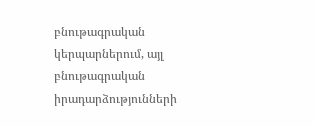բնութագրական կերպարներում, այլ բնութագրական իրադարձությունների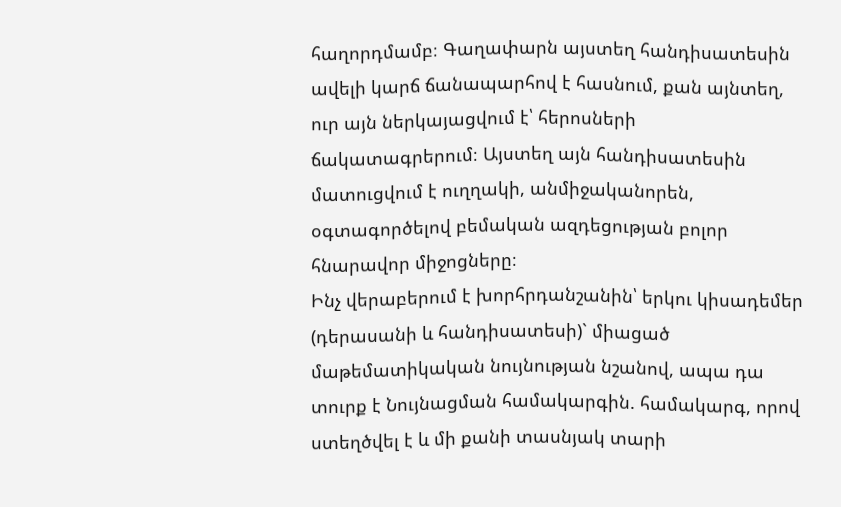հաղորդմամբ։ Գաղափարն այստեղ հանդիսատեսին ավելի կարճ ճանապարհով է հասնում, քան այնտեղ, ուր այն ներկայացվում է՝ հերոսների ճակատագրերում։ Այստեղ այն հանդիսատեսին մատուցվում է ուղղակի, անմիջականորեն, օգտագործելով բեմական ազդեցության բոլոր հնարավոր միջոցները։
Ինչ վերաբերում է խորհրդանշանին՝ երկու կիսադեմեր (դերասանի և հանդիսատեսի)` միացած մաթեմատիկական նույնության նշանով, ապա դա տուրք է Նույնացման համակարգին. համակարգ, որով ստեղծվել է և մի քանի տասնյակ տարի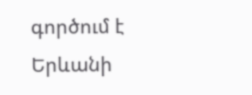գործում է Երևանի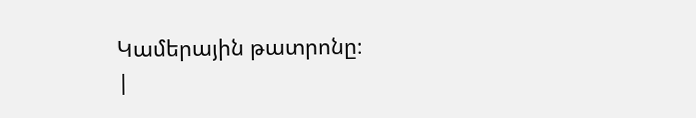Կամերային թատրոնը։
|